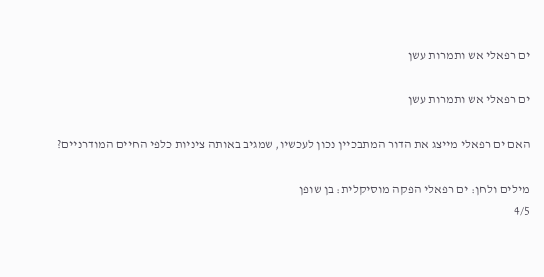ים רפאלי אש ותמרות עשן

ים רפאלי אש ותמרות עשן

האם ים רפאלי מייצג את הדור המתבכיין נכון לעכשיו, שמגיב באותה ציניות כלפי החיים המודרניים?

מילים ולחן: ים רפאלי הפקה מוסיקלית: בן שופן
4/5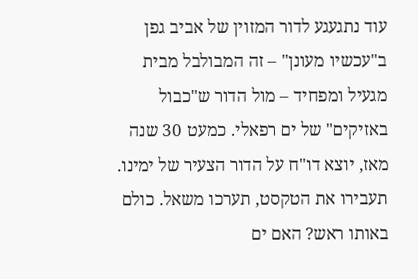עוד נתגעגע לדור המזוין של אביב גפן ב"עכשיו מעונן" – זה המבולבל מבית מגעיל ומפחיד – מול הדור ש"כבול באזיקים" של ים רפאלי. כמעט 30 שנה מאז, יוצא דו"ח על הדור הצעיר של ימינו. תעבירו את הטקסט, תערכו משאל. כולם באותו ראש? האם ים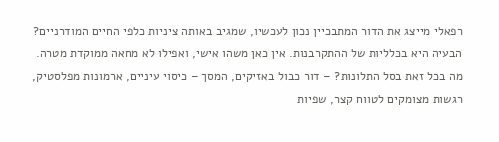רפאלי מייצג את הדור המתבכיין נכון לעכשיו, שמגיב באותה ציניות כלפי החיים המודרניים? הבעיה היא בכלליות של ההתקרבנות. אין כאן משהו אישי, ואפילו לא מחאה ממוקדת מטרה.
מה בכל זאת בסל התלונות? – דור כבול באזיקים, המסך – כיסוי עיניים, ארמונות מפלסטיק, רגשות מצומקים לטווח קצר, שפיות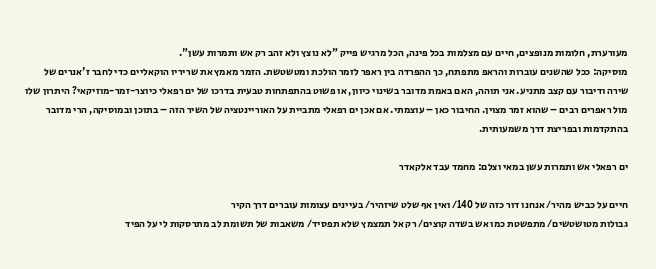מעורערת, חלומות מנופצים, חיים עם מצלמות בכל פינה, הכל מרגיש פייק "לא נוצץ ולא זהב רק אש ותמרות עשן".
מוסיקה: ככל שהשנים עוברות והראפ מתפתח, כך ההפרדה בין ראפר לזמר הולכת ומטשטשת. הזמר מאמץ את שריריו הוקאליים כדי לחבר ז'אנרים של שירה ודיבור עם קצב מתניע. אני תוהה, האם באמת מדובר בשינוי כיוון, או פשוט בהתפתחות טבעית בדרכו של ים רפאלי כיוצר-זמר-מוזיקאי? היתרון שלו מול ראפרים רבים – שהוא זמר מצוין. החיבור כאן – עוצמתי. אם אכן ים רפאלי מתביית על האוריינטציה של השיר הזה – בתוכן ובמוסיקה, הרי מדובר בהתקדמות ובפריצת דרך משמעותית.

ים רפאלי אש ותמרות עשן במאי וצלם: מחמד עבד אלקאדר

חיים על כביש מהיר/ אנחנו דור כזה של 140/ ואין אף שלט שיזהיר/ בעיינים עצומות עוברים דרך הקיר
גבולות מטושטשים/ מתפשטת כמו אש בשדה קוצים/ רק אל תמצמץ שלא תפסיד/ משאבות של תשומת לב מתרסקות לי על הפיד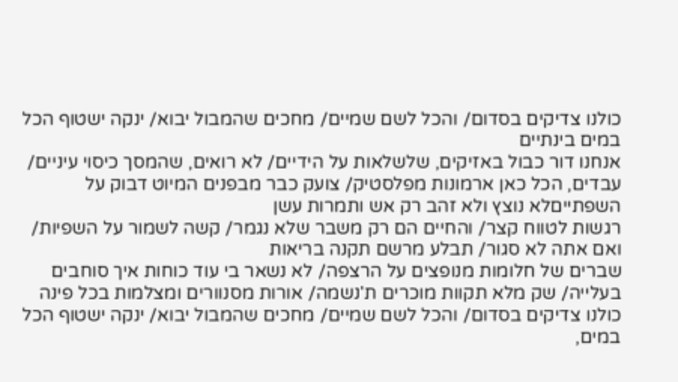כולנו צדיקים בסדום/ והכל לשם שמיים/ מחכים שהמבול יבוא/ ינקה ישטוף הכל במים בינתיים
אנחנו דור כבול באזיקים, שלשלאות על הידיים/ לא רואים, שהמסך כיסוי עיניים/ עבדים, הכל כאן ארמונות מפלסטיק/ צועק כבר מבפנים המיוט דבוק על השפתייםלא נוצץ ולא זהב רק אש ותמרות עשן
רגשות לטווח קצר/ והחיים הם רק משבר שלא נגמר/ קשה לשמור על השפיות/ ואם אתה לא סגור/ תבלע מרשם תקנה בריאות
שברים של חלומות מנופצים על הרצפה/ לא נשאר בי עוד כוחות איך סוחבים בעלייה/ שק מלא תקוות מוכרים ת'נשמה/ אורות מסנוורים ומצלמות בכל פינה
כולנו צדיקים בסדום/ והכל לשם שמיים/ מחכים שהמבול יבוא/ ינקה ישטוף הכל במים,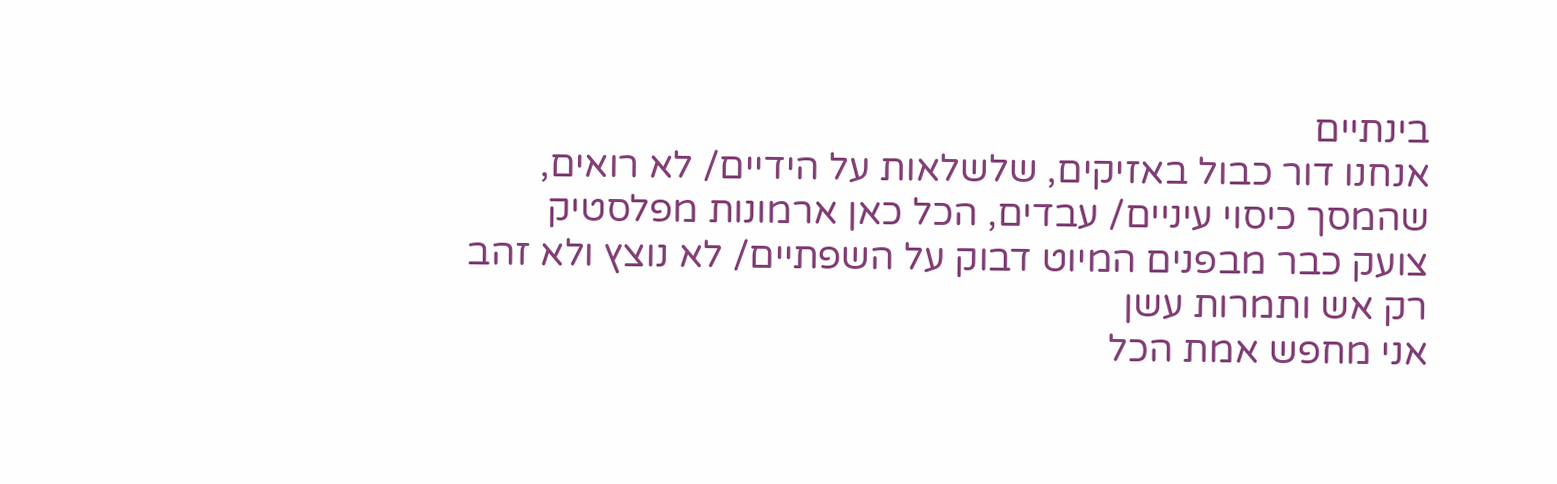בינתיים
אנחנו דור כבול באזיקים, שלשלאות על הידיים/ לא רואים, שהמסך כיסוי עיניים/ עבדים, הכל כאן ארמונות מפלסטיק
צועק כבר מבפנים המיוט דבוק על השפתיים/ לא נוצץ ולא זהב רק אש ותמרות עשן
אני מחפש אמת הכל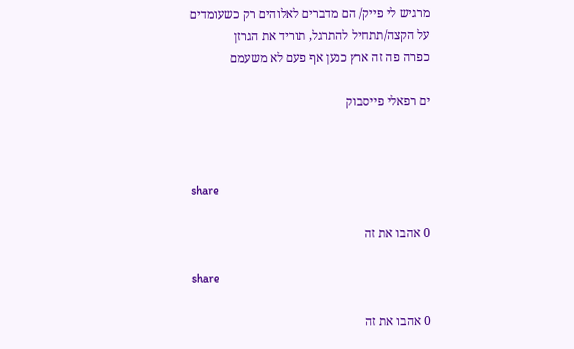מרגיש לי פייק/ הם מדברים לאלוהים רק כשעומדים על הקצה/תתחיל להתרגל, תוריד את הגרזן
כפרה פה זה ארץ כנען אף פעם לא משעמם

ים רפאלי פייסבוק



share

0 אהבו את זה

share

0 אהבו את זה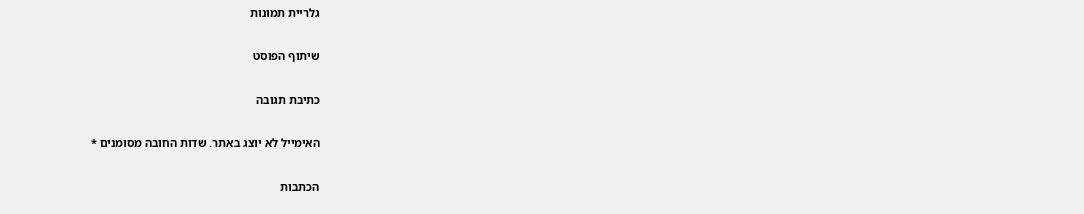גלריית תמונות

שיתוף הפוסט

כתיבת תגובה

האימייל לא יוצג באתר. שדות החובה מסומנים *

הכתבות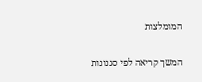המומלצות

המשך קריאה לפי סגנונות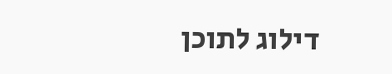דילוג לתוכן